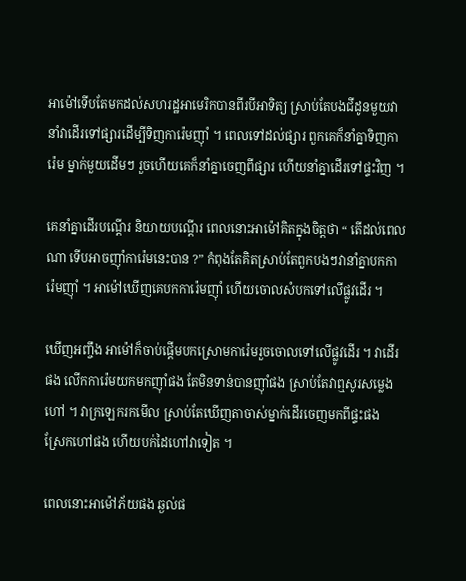អាម៉ៅទើបតែមកដល់សហរដ្ឋអាមេរិកបានពីរបីអាទិត្យ ស្រាប់តែបងជីដូនមួយវា
នាំវាដើរទៅផ្សារដើម្បីទិញការ៉េមញ៉ាំ ។ ពេលទៅដល់ផ្សារ ពួកគេក៏នាំគ្នាទិញកា
រ៉េម ម្នាក់មួយដើមៗ រួចហើយគេក៏នាំគ្នាចេញពីផ្សារ ហើយនាំគ្នាដើរទៅផ្ទះវិញ ។

គេនាំគ្នាដើរបណ្តើរ និយាយបណ្តើរ ពេលនោះអាម៉ៅគិតក្នុងចិត្តថា “ តើដល់ពេល
ណា ទើបអាចញ៉ាំការ៉េមនេះបាន ?” កំពុងតែគិតស្រាប់តែពួកបងៗវានាំគ្នាបកកា
រ៉េមញ៉ាំ ។ អាម៉ៅឃើញគេបកការ៉េមញ៉ាំ ហើយចោលសំបកទៅលើផ្លូវដើរ ។

ឃើញអញ្ចឹង អាម៉ៅក៏ចាប់ផ្តើមបកស្រោមការ៉េមរួចចោលទៅលើផ្លូវដើរ ។ វាដើរ
ផង លើកការ៉េមយកមកញ៉ាំផង តែមិនទាន់បានញ៉ាំផង ស្រាប់តែវាឮសូរសម្លេង
ហៅ ។ វាក្រឡេករកមើល ស្រាប់តែឃើញតាចាស់ម្នាក់ដើរចេញមកពីផ្ទះផង
ស្រែកហៅផង ហើយបក់ដៃហៅវាទៀត ។

ពេលនោះអាម៉ៅភ័យផង ឆ្ងល់ផ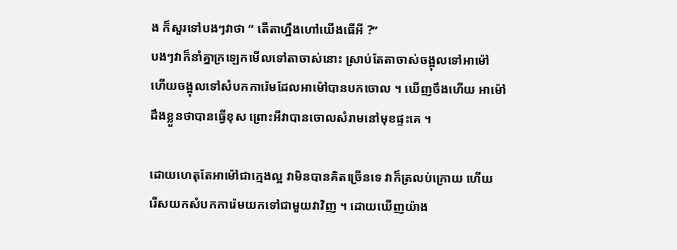ង ក៏សួរទៅបងៗវាថា “ តើតាហ្នឹងហៅយើងធើអី ?”
បងៗវាក៏នាំគ្នាក្រឡេកមើលទៅតាចាស់នោះ ស្រាប់តែតាចាស់ចង្អុលទៅអាម៉ៅ
ហើយចង្អុលទៅសំបកការ៉េមដែលអាម៉ៅបានបកចោល ។ ឃើញចឹងហើយ អាម៉ៅ
ដឹងខ្លួនថាបានធ្វើខុស ព្រោះអីវាបានចោលសំរាមនៅមុខផ្ទះគេ ។

ដោយហេតុតែអាម៉ៅជាក្មេងល្អ វាមិនបានគិតច្រើនទេ វាក៏ត្រលប់ក្រោយ ហើយ
រើសយកសំបកការ៉េមយកទៅជាមួយវាវិញ ។ ដោយឃើញយ៉ាង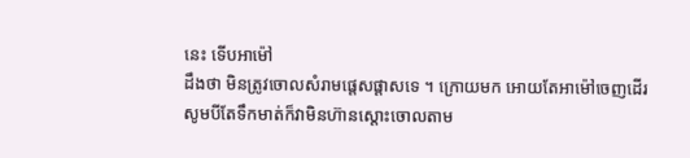នេះ ទើបអាម៉ៅ
ដឹងថា មិនត្រូវចោលសំរាមផ្តេសផ្តាសទេ ។ ក្រោយមក អោយតែអាម៉ៅចេញដើរ
សូមបីតែទឹកមាត់ក៏វាមិនហ៊ានស្តោះចោលតាម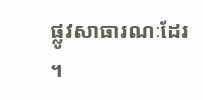ផ្លូវសាធារណៈដែរ ។